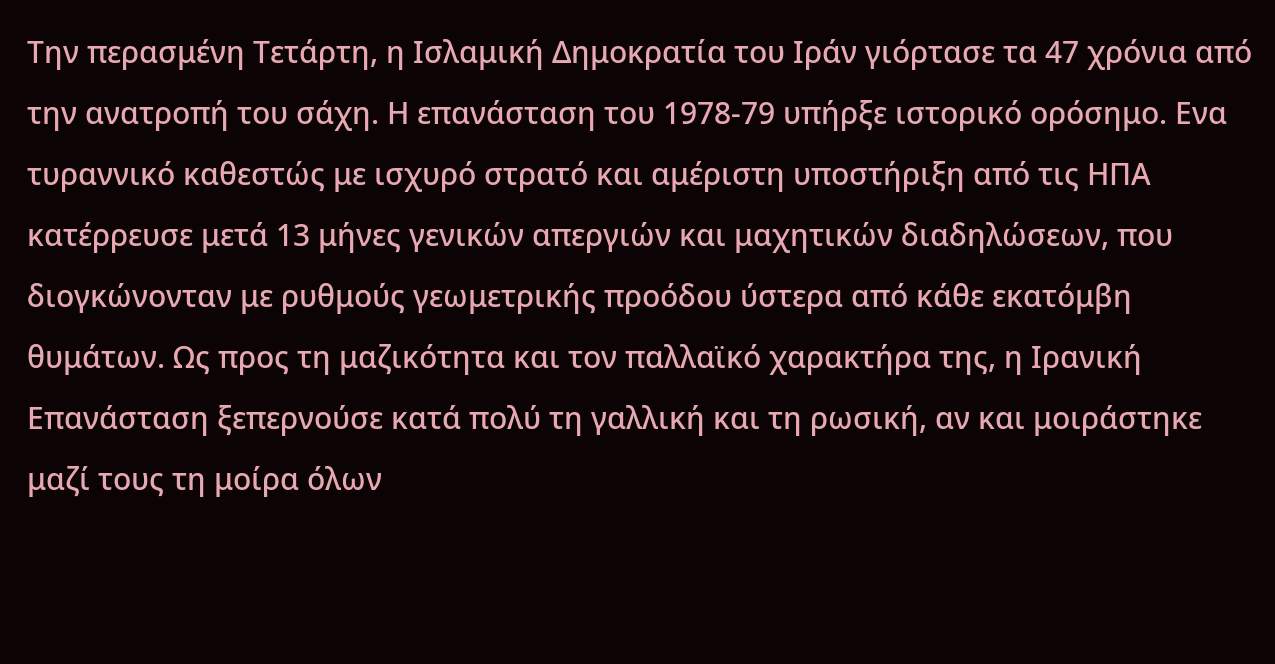Την περασμένη Τετάρτη, η Ισλαμική Δημοκρατία του Ιράν γιόρτασε τα 47 χρόνια από την ανατροπή του σάχη. Η επανάσταση του 1978-79 υπήρξε ιστορικό ορόσημο. Eνα τυραννικό καθεστώς με ισχυρό στρατό και αμέριστη υποστήριξη από τις ΗΠΑ κατέρρευσε μετά 13 μήνες γενικών απεργιών και μαχητικών διαδηλώσεων, που διογκώνονταν με ρυθμούς γεωμετρικής προόδου ύστερα από κάθε εκατόμβη θυμάτων. Ως προς τη μαζικότητα και τον παλλαϊκό χαρακτήρα της, η Ιρανική Επανάσταση ξεπερνούσε κατά πολύ τη γαλλική και τη ρωσική, αν και μοιράστηκε μαζί τους τη μοίρα όλων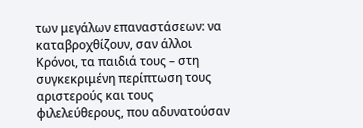των μεγάλων επαναστάσεων: να καταβροχθίζουν, σαν άλλοι Κρόνοι, τα παιδιά τους – στη συγκεκριμένη περίπτωση τους αριστερούς και τους φιλελεύθερους, που αδυνατούσαν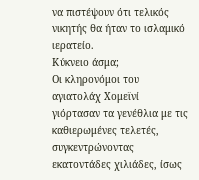να πιστέψουν ότι τελικός νικητής θα ήταν το ισλαμικό ιερατείο.
Κύκνειο άσμα;
Οι κληρονόμοι του αγιατολάχ Χομεϊνί γιόρτασαν τα γενέθλια με τις καθιερωμένες τελετές, συγκεντρώνοντας εκατοντάδες χιλιάδες, ίσως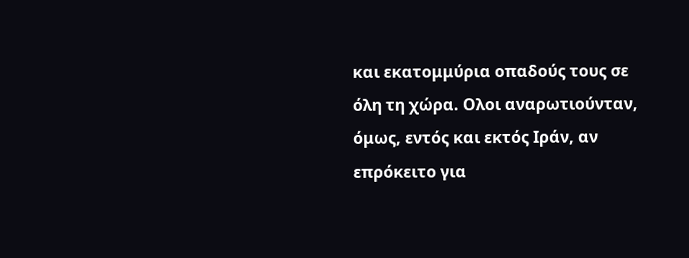και εκατομμύρια οπαδούς τους σε όλη τη χώρα. Ολοι αναρωτιούνταν, όμως, εντός και εκτός Ιράν, αν επρόκειτο για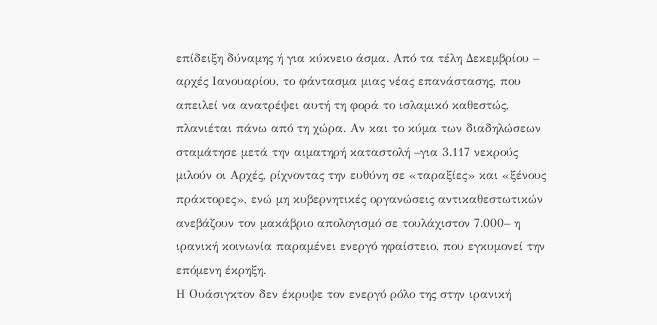επίδειξη δύναμης ή για κύκνειο άσμα. Από τα τέλη Δεκεμβρίου – αρχές Ιανουαρίου, το φάντασμα μιας νέας επανάστασης, που απειλεί να ανατρέψει αυτή τη φορά το ισλαμικό καθεστώς, πλανιέται πάνω από τη χώρα. Αν και το κύμα των διαδηλώσεων σταμάτησε μετά την αιματηρή καταστολή –για 3.117 νεκρούς μιλούν οι Αρχές, ρίχνοντας την ευθύνη σε «ταραξίες» και «ξένους πράκτορες», ενώ μη κυβερνητικές οργανώσεις αντικαθεστωτικών ανεβάζουν τον μακάβριο απολογισμό σε τουλάχιστον 7.000– η ιρανική κοινωνία παραμένει ενεργό ηφαίστειο, που εγκυμονεί την επόμενη έκρηξη.
Η Ουάσιγκτον δεν έκρυψε τον ενεργό ρόλο της στην ιρανική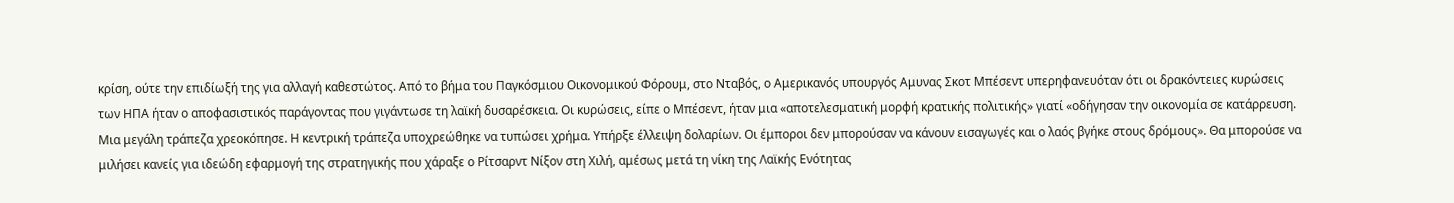κρίση, ούτε την επιδίωξή της για αλλαγή καθεστώτος. Από το βήμα του Παγκόσμιου Οικονομικού Φόρουμ, στο Νταβός, ο Αμερικανός υπουργός Αμυνας Σκοτ Μπέσεντ υπερηφανευόταν ότι οι δρακόντειες κυρώσεις των ΗΠΑ ήταν ο αποφασιστικός παράγοντας που γιγάντωσε τη λαϊκή δυσαρέσκεια. Οι κυρώσεις, είπε ο Μπέσεντ, ήταν μια «αποτελεσματική μορφή κρατικής πολιτικής» γιατί «οδήγησαν την οικονομία σε κατάρρευση. Μια μεγάλη τράπεζα χρεοκόπησε. Η κεντρική τράπεζα υποχρεώθηκε να τυπώσει χρήμα. Υπήρξε έλλειψη δολαρίων. Οι έμποροι δεν μπορούσαν να κάνουν εισαγωγές και ο λαός βγήκε στους δρόμους». Θα μπορούσε να μιλήσει κανείς για ιδεώδη εφαρμογή της στρατηγικής που χάραξε ο Ρίτσαρντ Νίξον στη Χιλή, αμέσως μετά τη νίκη της Λαϊκής Ενότητας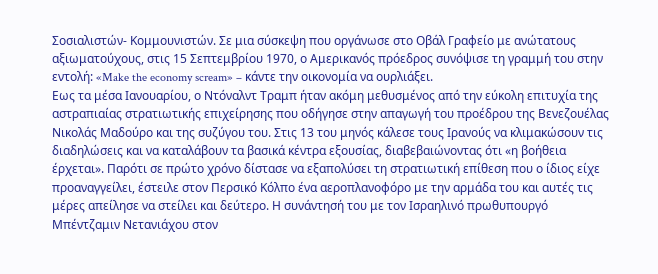Σοσιαλιστών- Κομμουνιστών. Σε μια σύσκεψη που οργάνωσε στο Οβάλ Γραφείο με ανώτατους αξιωματούχους, στις 15 Σεπτεμβρίου 1970, ο Αμερικανός πρόεδρος συνόψισε τη γραμμή του στην εντολή: «Make the economy scream» – κάντε την οικονομία να ουρλιάξει.
Εως τα μέσα Ιανουαρίου, ο Ντόναλντ Τραμπ ήταν ακόμη μεθυσμένος από την εύκολη επιτυχία της αστραπιαίας στρατιωτικής επιχείρησης που οδήγησε στην απαγωγή του προέδρου της Βενεζουέλας Νικολάς Μαδούρο και της συζύγου του. Στις 13 του μηνός κάλεσε τους Ιρανούς να κλιμακώσουν τις διαδηλώσεις και να καταλάβουν τα βασικά κέντρα εξουσίας, διαβεβαιώνοντας ότι «η βοήθεια έρχεται». Παρότι σε πρώτο χρόνο δίστασε να εξαπολύσει τη στρατιωτική επίθεση που ο ίδιος είχε προαναγγείλει, έστειλε στον Περσικό Κόλπο ένα αεροπλανοφόρο με την αρμάδα του και αυτές τις μέρες απείλησε να στείλει και δεύτερο. Η συνάντησή του με τον Ισραηλινό πρωθυπουργό Μπέντζαμιν Νετανιάχου στον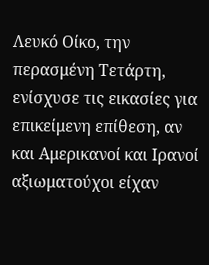Λευκό Οίκο, την περασμένη Τετάρτη, ενίσχυσε τις εικασίες για επικείμενη επίθεση, αν και Αμερικανοί και Ιρανοί αξιωματούχοι είχαν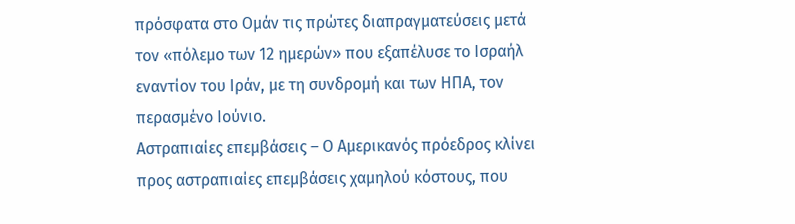πρόσφατα στο Ομάν τις πρώτες διαπραγματεύσεις μετά τον «πόλεμο των 12 ημερών» που εξαπέλυσε το Ισραήλ εναντίον του Ιράν, με τη συνδρομή και των ΗΠΑ, τον περασμένο Ιούνιο.
Αστραπιαίες επεμβάσεις – Ο Αμερικανός πρόεδρος κλίνει προς αστραπιαίες επεμβάσεις χαμηλού κόστους, που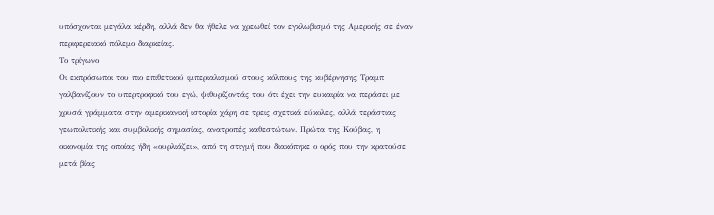υπόσχονται μεγάλα κέρδη, αλλά δεν θα ήθελε να χρεωθεί τον εγκλωβισμό της Αμερικής σε έναν περιφερειακό πόλεμο διαρκείας.
Το τρίγωνο
Οι εκπρόσωποι του πιο επιθετικού ιμπεριαλισμού στους κόλπους της κυβέρνησης Τραμπ γαλβανίζουν το υπερτροφικό του εγώ, ψιθυρίζοντάς του ότι έχει την ευκαιρία να περάσει με χρυσά γράμματα στην αμερικανική ιστορία χάρη σε τρεις σχετικά εύκολες, αλλά τεράστιας γεωπολιτικής και συμβολικής σημασίας, ανατροπές καθεστώτων. Πρώτα της Κούβας, η οικονομία της οποίας ήδη «ουρλιάζει», από τη στιγμή που διακόπηκε ο ορός που την κρατούσε μετά βίας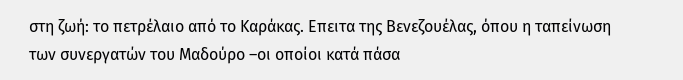στη ζωή: το πετρέλαιο από το Καράκας. Επειτα της Βενεζουέλας, όπου η ταπείνωση των συνεργατών του Μαδούρο –οι οποίοι κατά πάσα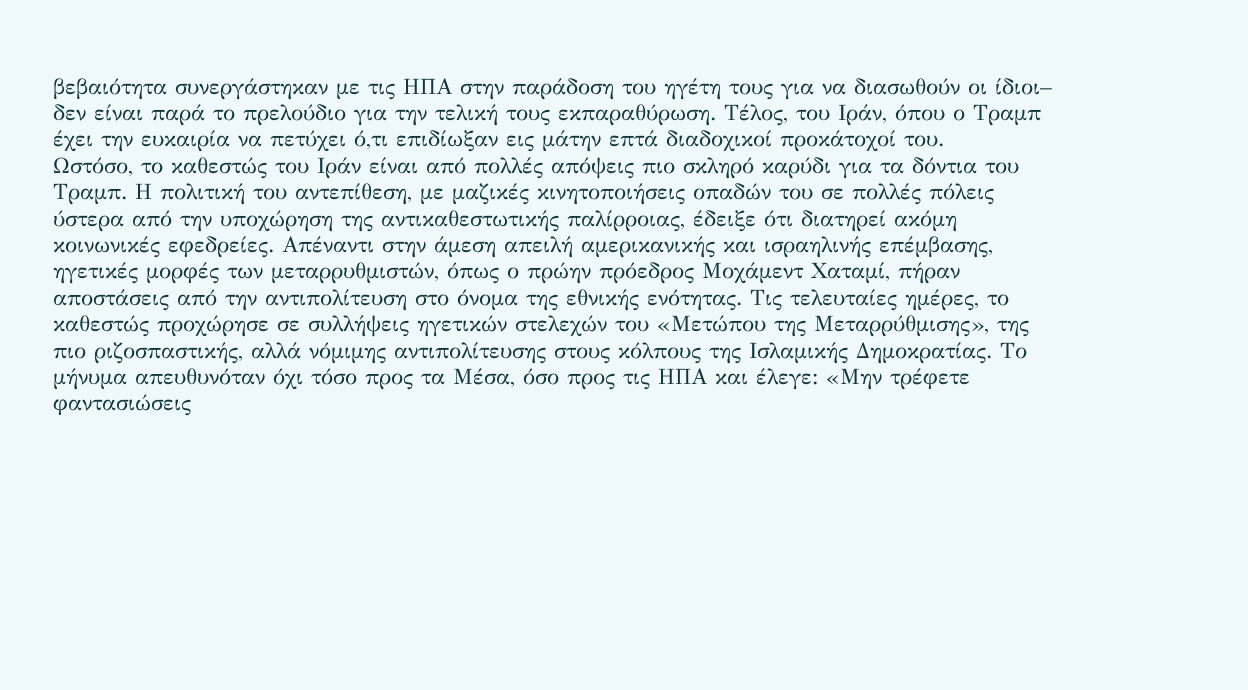βεβαιότητα συνεργάστηκαν με τις ΗΠΑ στην παράδοση του ηγέτη τους για να διασωθούν οι ίδιοι– δεν είναι παρά το πρελούδιο για την τελική τους εκπαραθύρωση. Τέλος, του Ιράν, όπου ο Τραμπ έχει την ευκαιρία να πετύχει ό,τι επιδίωξαν εις μάτην επτά διαδοχικοί προκάτοχοί του.
Ωστόσο, το καθεστώς του Ιράν είναι από πολλές απόψεις πιο σκληρό καρύδι για τα δόντια του Τραμπ. Η πολιτική του αντεπίθεση, με μαζικές κινητοποιήσεις οπαδών του σε πολλές πόλεις ύστερα από την υποχώρηση της αντικαθεστωτικής παλίρροιας, έδειξε ότι διατηρεί ακόμη κοινωνικές εφεδρείες. Απέναντι στην άμεση απειλή αμερικανικής και ισραηλινής επέμβασης, ηγετικές μορφές των μεταρρυθμιστών, όπως ο πρώην πρόεδρος Μοχάμεντ Χαταμί, πήραν αποστάσεις από την αντιπολίτευση στο όνομα της εθνικής ενότητας. Τις τελευταίες ημέρες, το καθεστώς προχώρησε σε συλλήψεις ηγετικών στελεχών του «Μετώπου της Μεταρρύθμισης», της πιο ριζοσπαστικής, αλλά νόμιμης αντιπολίτευσης στους κόλπους της Ισλαμικής Δημοκρατίας. Το μήνυμα απευθυνόταν όχι τόσο προς τα Μέσα, όσο προς τις ΗΠΑ και έλεγε: «Μην τρέφετε φαντασιώσεις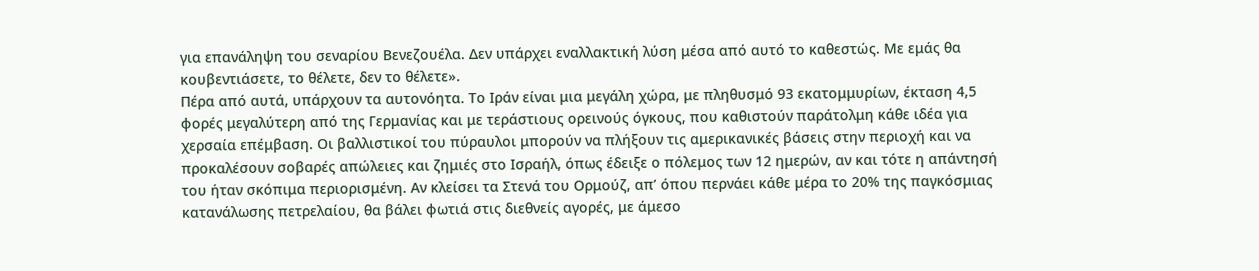για επανάληψη του σεναρίου Βενεζουέλα. Δεν υπάρχει εναλλακτική λύση μέσα από αυτό το καθεστώς. Με εμάς θα κουβεντιάσετε, το θέλετε, δεν το θέλετε».
Πέρα από αυτά, υπάρχουν τα αυτονόητα. Το Ιράν είναι μια μεγάλη χώρα, με πληθυσμό 93 εκατομμυρίων, έκταση 4,5 φορές μεγαλύτερη από της Γερμανίας και με τεράστιους ορεινούς όγκους, που καθιστούν παράτολμη κάθε ιδέα για χερσαία επέμβαση. Οι βαλλιστικοί του πύραυλοι μπορούν να πλήξουν τις αμερικανικές βάσεις στην περιοχή και να προκαλέσουν σοβαρές απώλειες και ζημιές στο Ισραήλ, όπως έδειξε ο πόλεμος των 12 ημερών, αν και τότε η απάντησή του ήταν σκόπιμα περιορισμένη. Αν κλείσει τα Στενά του Ορμούζ, απ’ όπου περνάει κάθε μέρα το 20% της παγκόσμιας κατανάλωσης πετρελαίου, θα βάλει φωτιά στις διεθνείς αγορές, με άμεσο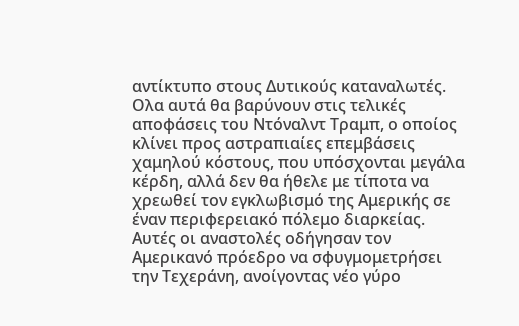αντίκτυπο στους Δυτικούς καταναλωτές. Ολα αυτά θα βαρύνουν στις τελικές αποφάσεις του Ντόναλντ Τραμπ, ο οποίος κλίνει προς αστραπιαίες επεμβάσεις χαμηλού κόστους, που υπόσχονται μεγάλα κέρδη, αλλά δεν θα ήθελε με τίποτα να χρεωθεί τον εγκλωβισμό της Αμερικής σε έναν περιφερειακό πόλεμο διαρκείας.
Αυτές οι αναστολές οδήγησαν τον Αμερικανό πρόεδρο να σφυγμομετρήσει την Τεχεράνη, ανοίγοντας νέο γύρο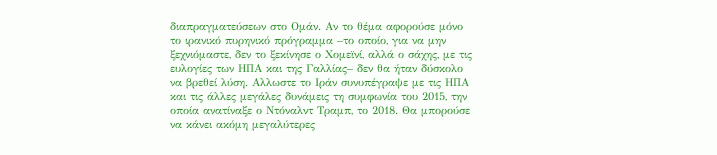διαπραγματεύσεων στο Ομάν. Αν το θέμα αφορούσε μόνο το ιρανικό πυρηνικό πρόγραμμα –το οποίο, για να μην ξεχνιόμαστε, δεν το ξεκίνησε ο Χομεϊνί, αλλά ο σάχης, με τις ευλογίες των ΗΠΑ και της Γαλλίας– δεν θα ήταν δύσκολο να βρεθεί λύση. Αλλωστε το Ιράν συνυπέγραψε με τις ΗΠΑ και τις άλλες μεγάλες δυνάμεις τη συμφωνία του 2015, την οποία ανατίναξε ο Ντόναλντ Τραμπ, το 2018. Θα μπορούσε να κάνει ακόμη μεγαλύτερες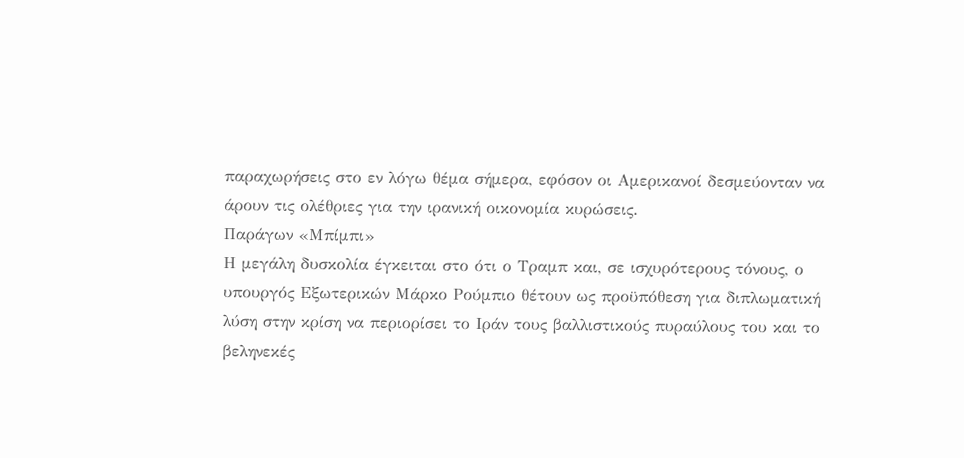παραχωρήσεις στο εν λόγω θέμα σήμερα, εφόσον οι Αμερικανοί δεσμεύονταν να άρουν τις ολέθριες για την ιρανική οικονομία κυρώσεις.
Παράγων «Μπίμπι»
Η μεγάλη δυσκολία έγκειται στο ότι ο Τραμπ και, σε ισχυρότερους τόνους, ο υπουργός Εξωτερικών Μάρκο Ρούμπιο θέτουν ως προϋπόθεση για διπλωματική λύση στην κρίση να περιορίσει το Ιράν τους βαλλιστικούς πυραύλους του και το βεληνεκές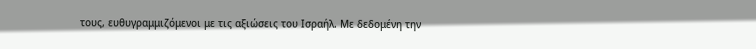τους, ευθυγραμμιζόμενοι με τις αξιώσεις του Ισραήλ. Με δεδομένη την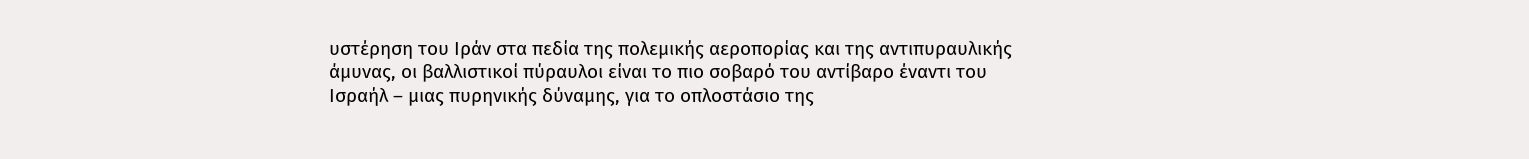υστέρηση του Ιράν στα πεδία της πολεμικής αεροπορίας και της αντιπυραυλικής άμυνας, οι βαλλιστικοί πύραυλοι είναι το πιο σοβαρό του αντίβαρο έναντι του Ισραήλ – μιας πυρηνικής δύναμης, για το οπλοστάσιο της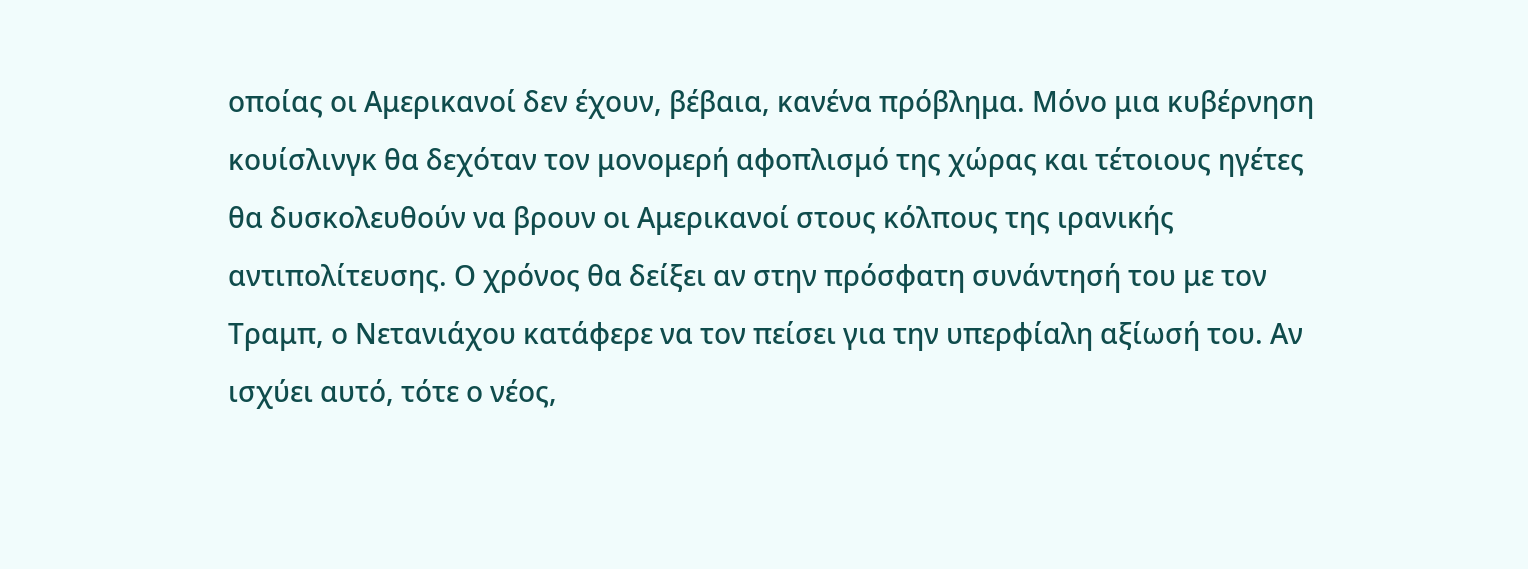οποίας οι Αμερικανοί δεν έχουν, βέβαια, κανένα πρόβλημα. Μόνο μια κυβέρνηση κουίσλινγκ θα δεχόταν τον μονομερή αφοπλισμό της χώρας και τέτοιους ηγέτες θα δυσκολευθούν να βρουν οι Αμερικανοί στους κόλπους της ιρανικής αντιπολίτευσης. Ο χρόνος θα δείξει αν στην πρόσφατη συνάντησή του με τον Τραμπ, ο Νετανιάχου κατάφερε να τον πείσει για την υπερφίαλη αξίωσή του. Αν ισχύει αυτό, τότε ο νέος,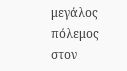μεγάλος πόλεμος στον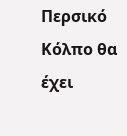Περσικό Κόλπο θα έχει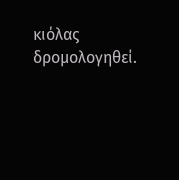κιόλας δρομολογηθεί.